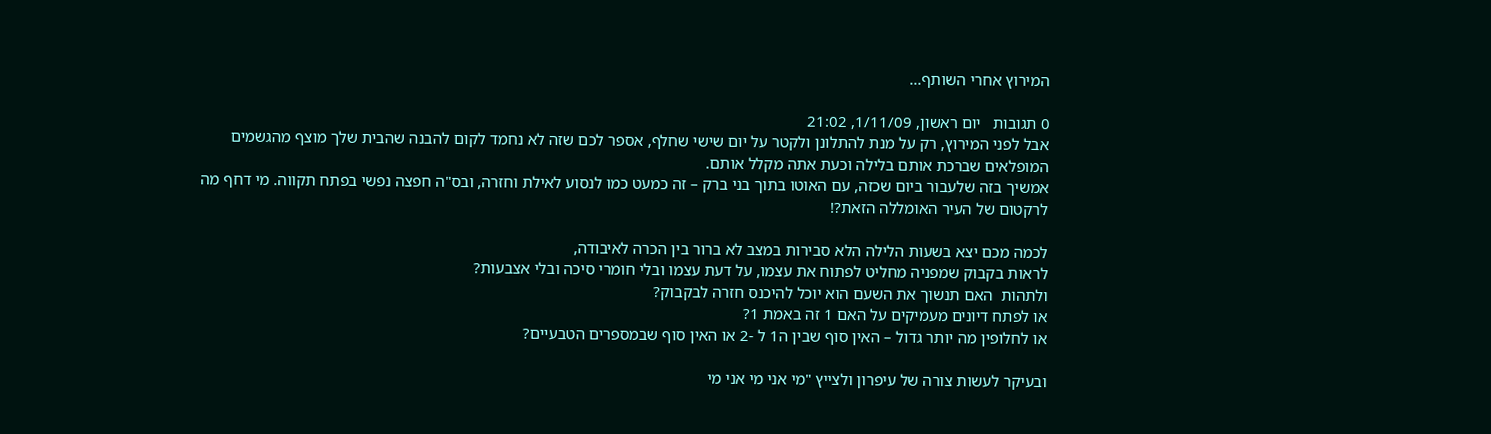המירוץ אחרי השותף...

0 תגובות   יום ראשון, 1/11/09, 21:02
אבל לפני המירוץ, רק על מנת להתלונן ולקטר על יום שישי שחלף, אספר לכם שזה לא נחמד לקום להבנה שהבית שלך מוצף מהגשמים המופלאים שברכת אותם בלילה וכעת אתה מקלל אותם.
אמשיך בזה שלעבור ביום שכזה, עם האוטו בתוך בני ברק – זה כמעט כמו לנסוע לאילת וחזרה, ובס"ה חפצה נפשי בפתח תקווה. מי דחף מה לרקטום של העיר האומללה הזאת?!

לכמה מכם יצא בשעות הלילה הלא סבירות במצב לא ברור בין הכרה לאיבודה,
לראות בקבוק שמפניה מחליט לפתוח את עצמו, על דעת עצמו ובלי חומרי סיכה ובלי אצבעות?
ולתהות  האם תנשוך את השעם הוא יוכל להיכנס חזרה לבקבוק?
או לפתח דיונים מעמיקים על האם 1 זה באמת 1?
או לחלופין מה יותר גדול – האין סוף שבין ה1 ל -2 או האין סוף שבמספרים הטבעיים?

ובעיקר לעשות צורה של עיפרון ולצייץ "מי אני מי אני מי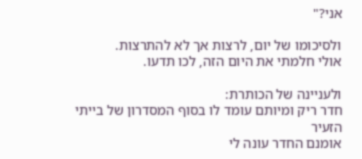אני?"

ולסיכומו של יום, לרצות אך לא להתרצות.
אולי חלמתי את היום הזה, לכו תדעו.

ולעניינה של הכותרת:
חדר ריק ומיותם עומד לו בסוף המסדרון של בייתי הזעיר
אומנם החדר עונה לי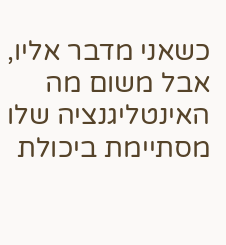כשאני מדבר אליו, אבל משום מה האינטליגנציה שלו מסתיימת ביכולת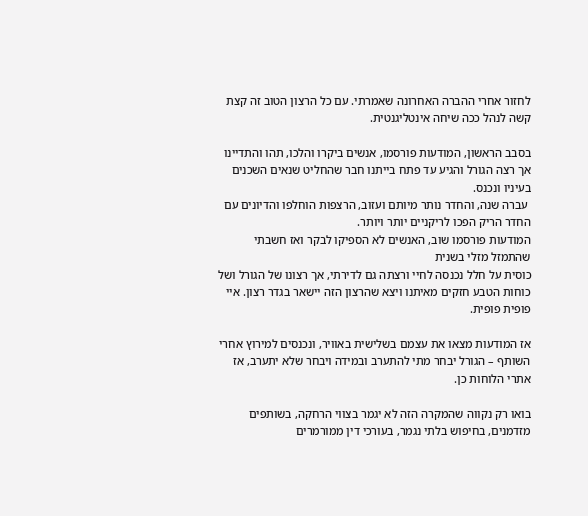לחזור אחרי ההברה האחרונה שאמרתי. עם כל הרצון הטוב זה קצת קשה לנהל ככה שיחה אינטליגנטית.

בסבב הראשון, המודעות פורסמו, אנשים ביקרו והלכו, תהו והתדיינו
אך רצה הגורל והגיע עד פתח בייתנו חבר שהחליט שנאים השכנים בעיניו ונכנס.
 עברה שנה, והחדר נותר מיותם ועזוב, הרצפות הוחלפו והדיונים עם החדר הריק הפכו לריקניים יותר ויותר.
המודעות פורסמו שוב, האנשים לא הספיקו לבקר ואז חשבתי שהתמזל מזלי בשנית
כוסית על חלל נכנסה לחיי ורצתה גם לדירתי, אך רצונו של הגורל ושל כוחות הטבע חזקים מאיתנו ויצא שהרצון הזה יישאר בגדר רצון. איי פופית פופית.

אז המודעות מצאו את עצמם בשלישית באוויר, ונכנסים למירוץ אחרי השותף – הגורל יבחר מתי להתערב ובמידה ויבחר שלא יתערב, אז אתרי הלוחות כן.

בואו רק נקווה שהמקרה הזה לא יגמר בצווי הרחקה, בשותפים מזדמנים, בחיפוש בלתי נגמר, בעורכי דין ממורמרים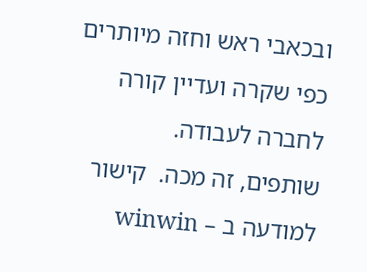ובכאבי ראש וחזה מיותרים כפי שקרה ועדיין קורה לחברה לעבודה.
שותפים, זה מכה.  קישור למודעה ב – winwin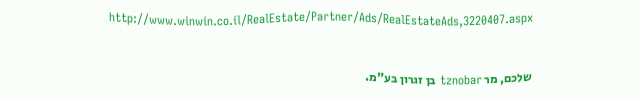http://www.winwin.co.il/RealEstate/Partner/Ads/RealEstateAds,3220407.aspx


שלכם, מר tznobar בן זגרון בע"מ.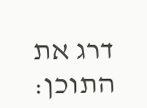דרג את התוכן: